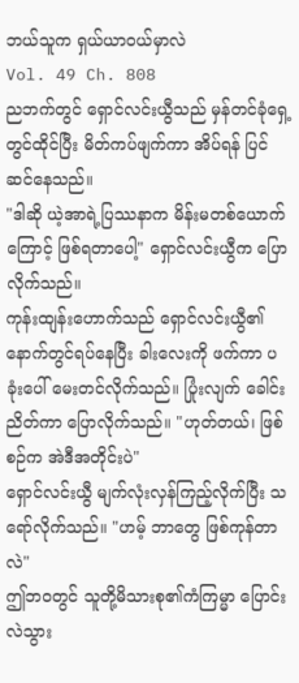ဘယ်သူက ရှယ်ယာဝယ်မှာလဲ
Vol. 49 Ch. 808
ညဘက်တွင် ရှောင်လင်းယွီသည် မှန်တင်ခုံရှေ့တွင်ထိုင်ပြီး မိတ်ကပ်ဖျက်ကာ အိပ်ရန် ပြင်ဆင်နေသည်။
"ဒါဆို ယဲ့အာရဲ့ပြဿနာက မိန်းမတစ်ယောက်ကြောင့် ဖြစ်ရတာပေါ့" ရှောင်လင်းယွီက ပြောလိုက်သည်။
ကုန်းထျန်းဟောက်သည် ရှောင်လင်းယွီ၏နောက်တွင်ရပ်နေပြီး ခါးလေးကို ဖက်ကာ ပခုံးပေါ် မေးတင်လိုက်သည်။ ပြုံးလျက် ခေါင်းညိတ်ကာ ပြောလိုက်သည်။ "ဟုတ်တယ်၊ ဖြစ်စဉ်က အဲဒီအတိုင်းပဲ"
ရှောင်လင်းယွီ မျက်လုံးလှန်ကြည့်လိုက်ပြီး သရော်လိုက်သည်။ "ဟမ့် ဘာတွေ ဖြစ်ကုန်တာလဲ"
ဤဘဝတွင် သူတို့မိသားစု၏ကံကြမ္မာ ပြောင်းလဲသွား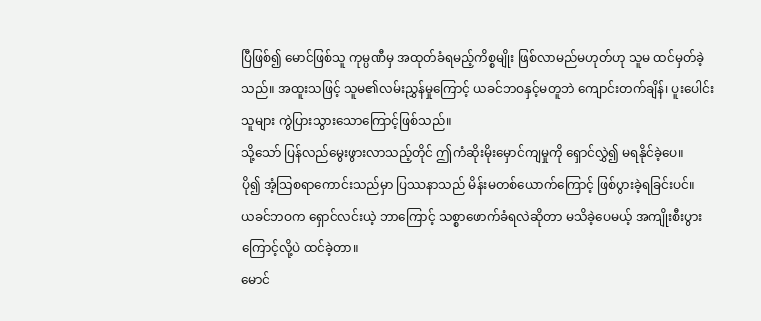ပြီဖြစ်၍ မောင်ဖြစ်သူ ကုမ္ပဏီမှ အထုတ်ခံရမည့်ကိစ္စမျိုး ဖြစ်လာမည်မဟုတ်ဟု သူမ ထင်မှတ်ခဲ့သည်။ အထူးသဖြင့် သူမ၏လမ်းညွှန်မှုကြောင့် ယခင်ဘဝနှင့်မတူဘဲ ကျောင်းတက်ချိန်၊ ပူးပေါင်းသူများ ကွဲပြားသွားသောကြောင့်ဖြစ်သည်။
သို့သော် ပြန်လည်မွေးဖွားလာသည့်တိုင် ဤကံဆိုးမိုးမှောင်ကျမှုကို ရှောင်လွှဲ၍ မရနိုင်ခဲ့ပေ။
ပို၍ အံ့သြစရာကောင်းသည်မှာ ပြဿနာသည် မိန်းမတစ်ယောက်ကြောင့် ဖြစ်ပွားခဲ့ရခြင်းပင်။
ယခင်ဘဝက ရှောင်လင်းယဲ့ ဘာကြောင့် သစ္စာဖောက်ခံရလဲဆိုတာ မသိခဲ့ပေမယ့် အကျိုးစီးပွားကြောင့်လို့ပဲ ထင်ခဲ့တာ။
မောင်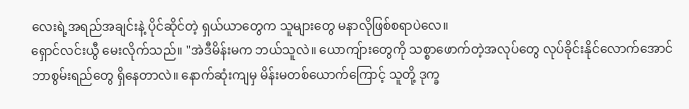လေးရဲ့အရည်အချင်းနဲ့ ပိုင်ဆိုင်တဲ့ ရှယ်ယာတွေက သူများတွေ မနာလိုဖြစ်စရာပဲလေ။
ရှောင်လင်းယွီ မေးလိုက်သည်။ "အဲဒီမိန်းမက ဘယ်သူလဲ။ ယောကျ်ားတွေကို သစ္စာဖောက်တဲ့အလုပ်တွေ လုပ်ခိုင်းနိုင်လောက်အောင် ဘာစွမ်းရည်တွေ ရှိနေတာလဲ။ နောက်ဆုံးကျမှ မိန်းမတစ်ယောက်ကြောင့် သူတို့ ဒုက္ခ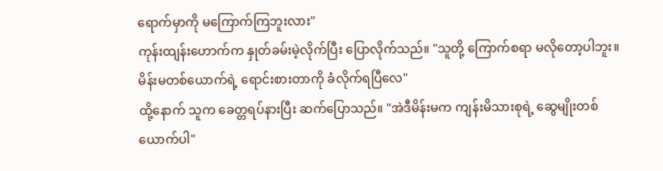ရောက်မှာကို မကြောက်ကြဘူးလား"
ကုန်းထျန်းဟောက်က နှုတ်ခမ်းမဲ့လိုက်ပြီး ပြောလိုက်သည်။ "သူတို့ ကြောက်စရာ မလိုတော့ပါဘူး။ မိန်းမတစ်ယောက်ရဲ့ ရောင်းစားတာကို ခံလိုက်ရပြီလေ"
ထို့နောက် သူက ခေတ္တရပ်နားပြီး ဆက်ပြောသည်။ "အဲဒီမိန်းမက ကျန်းမိသားစုရဲ့ ဆွေမျိုးတစ်ယောက်ပါ"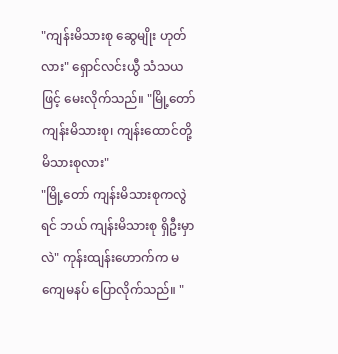"ကျန်းမိသားစု ဆွေမျိုး ဟုတ်လား" ရှောင်လင်းယွီ သံသယဖြင့် မေးလိုက်သည်။ "မြို့တော် ကျန်းမိသားစု၊ ကျန်းထောင်တို့ မိသားစုလား"
"မြို့တော် ကျန်းမိသားစုကလွဲရင် ဘယ် ကျန်းမိသားစု ရှိဦးမှာလဲ" ကုန်းထျန်းဟောက်က မကျေမနပ် ပြောလိုက်သည်။ "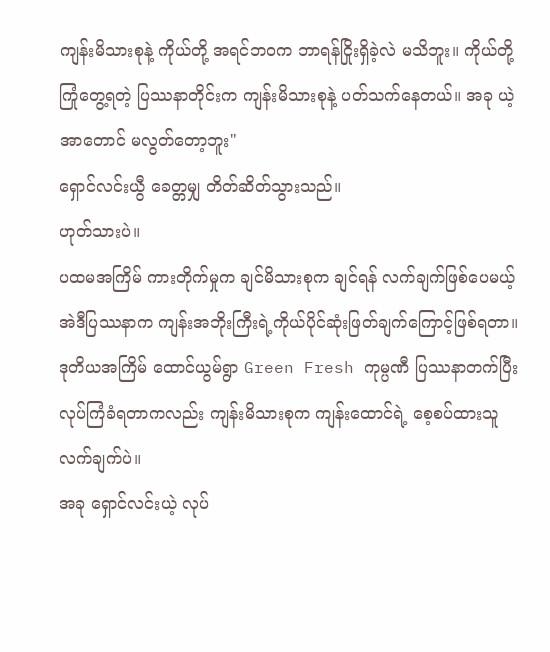ကျန်းမိသားစုနဲ့ ကိုယ်တို့ အရင်ဘဝက ဘာရန်ငြိုးရှိခဲ့လဲ မသိဘူး။ ကိုယ်တို့ ကြုံတွေ့ရတဲ့ ပြဿနာတိုင်းက ကျန်းမိသားစုနဲ့ ပတ်သက်နေတယ်။ အခု ယဲ့အာတောင် မလွတ်တော့ဘူး"
ရှောင်လင်းယွီ ခေတ္တမျှ တိတ်ဆိတ်သွားသည်။
ဟုတ်သားပဲ။
ပထမအကြိမ် ကားတိုက်မှုက ချင်မိသားစုက ချင်ရန် လက်ချက်ဖြစ်ပေမယ့် အဲဒီပြဿနာက ကျန်းအဘိုးကြီးရဲ့ကိုယ်ပိုင်ဆုံးဖြတ်ချက်ကြောင့်ဖြစ်ရတာ။
ဒုတိယအကြိမ် ထောင်ယွမ်ရွာ Green Fresh ကုမ္ပဏီ ပြဿနာတက်ပြီး လုပ်ကြံခံရတာကလည်း ကျန်းမိသားစုက ကျန်းထောင်ရဲ့ စေ့စပ်ထားသူ လက်ချက်ပဲ။
အခု ရှောင်လင်းယဲ့ လုပ်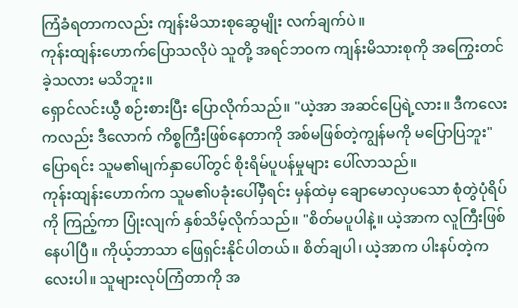ကြံခံရတာကလည်း ကျန်းမိသားစုဆွေမျိုး လက်ချက်ပဲ။
ကုန်းထျန်းဟောက်ပြောသလိုပဲ သူတို့ အရင်ဘဝက ကျန်းမိသားစုကို အကြွေးတင်ခဲ့သလား မသိဘူး။
ရှောင်လင်းယွီ စဉ်းစားပြီး ပြောလိုက်သည်။ "ယဲ့အာ အဆင်ပြေရဲ့လား။ ဒီကလေးကလည်း ဒီလောက် ကိစ္စကြီးဖြစ်နေတာကို အစ်မဖြစ်တဲ့ကျွန်မကို မပြောပြဘူး" ပြောရင်း သူမ၏မျက်နှာပေါ်တွင် စိုးရိမ်ပူပန်မှုများ ပေါ်လာသည်။
ကုန်းထျန်းဟောက်က သူမ၏ပခုံးပေါ်မှီရင်း မှန်ထဲမှ ချောမောလှပသော စုံတွဲပုံရိပ်ကို ကြည့်ကာ ပြုံးလျက် နှစ်သိမ့်လိုက်သည်။ "စိတ်မပူပါနဲ့။ ယဲ့အာက လူကြီးဖြစ်နေပါပြီ။ ကိုယ့်ဘာသာ ဖြေရှင်းနိုင်ပါတယ်။ စိတ်ချပါ၊ ယဲ့အာက ပါးနပ်တဲ့ကလေးပါ။ သူများလုပ်ကြံတာကို အ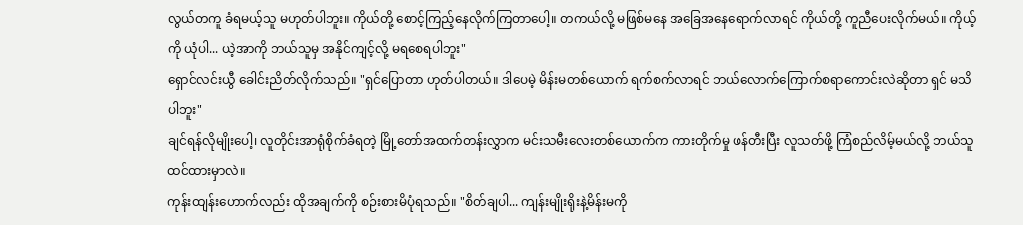လွယ်တကူ ခံရမယ့်သူ မဟုတ်ပါဘူး။ ကိုယ်တို့ စောင့်ကြည့်နေလိုက်ကြတာပေါ့။ တကယ်လို့ မဖြစ်မနေ အခြေအနေရောက်လာရင် ကိုယ်တို့ ကူညီပေးလိုက်မယ်။ ကိုယ့်ကို ယုံပါ... ယဲ့အာကို ဘယ်သူမှ အနိုင်ကျင့်လို့ မရစေရပါဘူး"
ရှောင်လင်းယွီ ခေါင်းညိတ်လိုက်သည်။ "ရှင်ပြောတာ ဟုတ်ပါတယ်။ ဒါပေမဲ့ မိန်းမတစ်ယောက် ရက်စက်လာရင် ဘယ်လောက်ကြောက်စရာကောင်းလဲဆိုတာ ရှင် မသိပါဘူး"
ချင်ရန်လိုမျိုးပေါ့၊ လူတိုင်းအာရုံစိုက်ခံရတဲ့ မြို့တော်အထက်တန်းလွှာက မင်းသမီးလေးတစ်ယောက်က ကားတိုက်မှု ဖန်တီးပြီး လူသတ်ဖို့ ကြံစည်လိမ့်မယ်လို့ ဘယ်သူထင်ထားမှာလဲ။
ကုန်းထျန်းဟောက်လည်း ထိုအချက်ကို စဉ်းစားမိပုံရသည်။ "စိတ်ချပါ... ကျန်းမျိုးရိုးနဲ့မိန်းမကို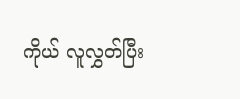ကိုယ် လူလွှတ်ပြီး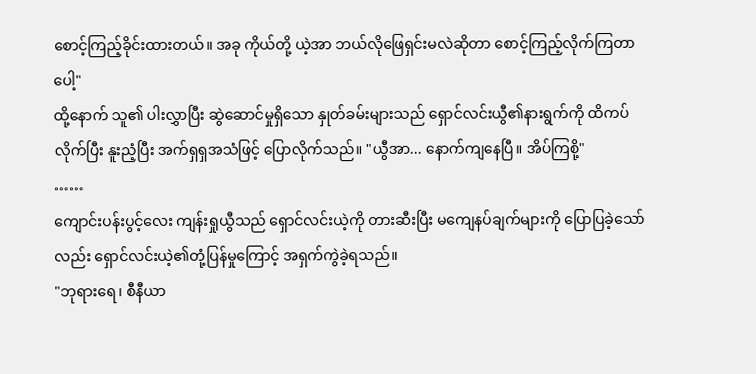စောင့်ကြည့်ခိုင်းထားတယ်။ အခု ကိုယ်တို့ ယဲ့အာ ဘယ်လိုဖြေရှင်းမလဲဆိုတာ စောင့်ကြည့်လိုက်ကြတာပေါ့"
ထို့နောက် သူ၏ ပါးလွှာပြီး ဆွဲဆောင်မှုရှိသော နှုတ်ခမ်းများသည် ရှောင်လင်းယွီ၏နားရွက်ကို ထိကပ်လိုက်ပြီး နူးညံ့ပြီး အက်ရှရှအသံဖြင့် ပြောလိုက်သည်။ "ယွီအာ... နောက်ကျနေပြီ။ အိပ်ကြစို့"
……
ကျောင်းပန်းပွင့်လေး ကျန်းရှုယွီသည် ရှောင်လင်းယဲ့ကို တားဆီးပြီး မကျေနပ်ချက်များကို ပြောပြခဲ့သော်လည်း ရှောင်လင်းယဲ့၏တုံ့ပြန်မှုကြောင့် အရှက်ကွဲခဲ့ရသည်။
"ဘုရားရေ၊ စီနီယာ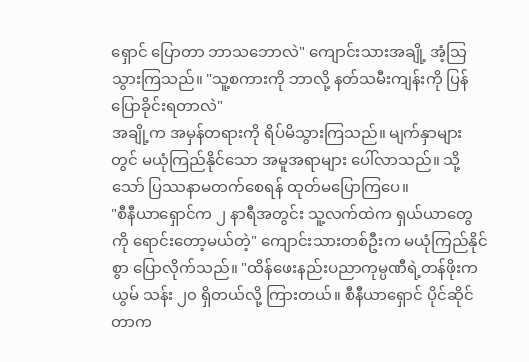ရှောင် ပြောတာ ဘာသဘောလဲ" ကျောင်းသားအချို့ အံ့သြသွားကြသည်။ "သူ့စကားကို ဘာလို့ နတ်သမီးကျန်းကို ပြန်ပြောခိုင်းရတာလဲ"
အချို့က အမှန်တရားကို ရိပ်မိသွားကြသည်။ မျက်နှာများတွင် မယုံကြည်နိုင်သော အမူအရာများ ပေါ်လာသည်။ သို့သော် ပြဿနာမတက်စေရန် ထုတ်မပြောကြပေ။
"စီနီယာရှောင်က ၂ နာရီအတွင်း သူ့လက်ထဲက ရှယ်ယာတွေကို ရောင်းတော့မယ်တဲ့" ကျောင်းသားတစ်ဦးက မယုံကြည်နိုင်စွာ ပြောလိုက်သည်။ "ထိန်ဖေးနည်းပညာကုမ္ပဏီရဲ့တန်ဖိုးက ယွမ် သန်း ၂၀ ရှိတယ်လို့ ကြားတယ်။ စီနီယာရှောင် ပိုင်ဆိုင်တာက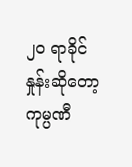၂၀ ရာခိုင်နှုန်းဆိုတော့ ကုမ္ပဏီ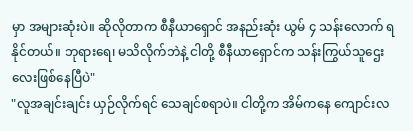မှာ အများဆုံးပဲ။ ဆိုလိုတာက စီနီယာရှောင် အနည်းဆုံး ယွမ် ၄ သန်းလောက် ရနိုင်တယ်။ ဘုရားရေ၊ မသိလိုက်ဘဲနဲ့ ငါတို့ စီနီယာရှောင်က သန်းကြွယ်သူဌေးလေးဖြစ်နေပြီပဲ"
"လူအချင်းချင်း ယှဉ်လိုက်ရင် သေချင်စရာပဲ။ ငါတို့က အိမ်ကနေ ကျောင်းလ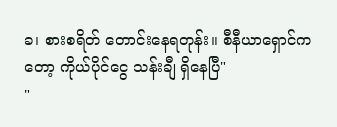ခ၊ စားစရိတ် တောင်းနေရတုန်း။ စီနီယာရှောင်ကတော့ ကိုယ်ပိုင်ငွေ သန်းချီ ရှိနေပြီ"
"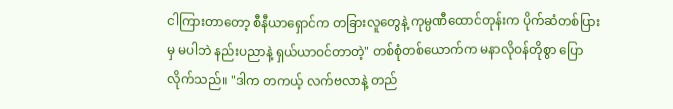ငါကြားတာတော့ စီနီယာရှောင်က တခြားလူတွေနဲ့ ကုမ္ပဏီထောင်တုန်းက ပိုက်ဆံတစ်ပြားမှ မပါဘဲ နည်းပညာနဲ့ ရှယ်ယာဝင်တာတဲ့" တစ်စုံတစ်ယောက်က မနာလိုဝန်တိုစွာ ပြောလိုက်သည်။ "ဒါက တကယ့် လက်ဗလာနဲ့ တည်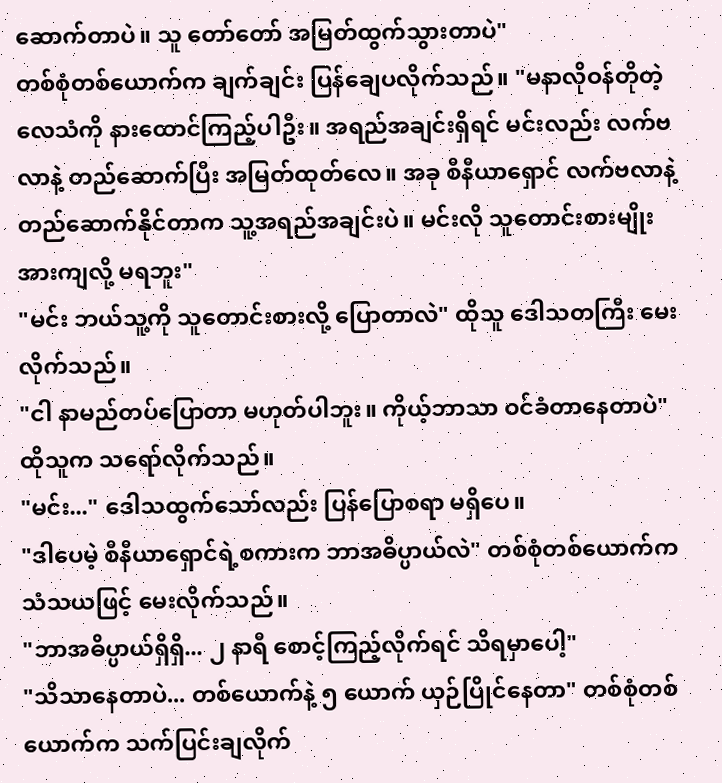ဆောက်တာပဲ။ သူ တော်တော် အမြတ်ထွက်သွားတာပဲ"
တစ်စုံတစ်ယောက်က ချက်ချင်း ပြန်ချေပလိုက်သည်။ "မနာလိုဝန်တိုတဲ့ လေသံကို နားထောင်ကြည့်ပါဦး။ အရည်အချင်းရှိရင် မင်းလည်း လက်ဗလာနဲ့ တည်ဆောက်ပြီး အမြတ်ထုတ်လေ။ အခု စီနီယာရှောင် လက်ဗလာနဲ့ တည်ဆောက်နိုင်တာက သူ့အရည်အချင်းပဲ။ မင်းလို သူတောင်းစားမျိုး အားကျလို့ မရဘူး"
"မင်း ဘယ်သူ့ကို သူတောင်းစားလို့ ပြောတာလဲ" ထိုသူ ဒေါသတကြီး မေးလိုက်သည်။
"ငါ နာမည်တပ်ပြောတာ မဟုတ်ပါဘူး။ ကိုယ့်ဘာသာ ဝင်ခံတာနေတာပဲ" ထိုသူက သရော်လိုက်သည်။
"မင်း..." ဒေါသထွက်သော်လည်း ပြန်ပြောစရာ မရှိပေ။
"ဒါပေမဲ့ စီနီယာရှောင်ရဲ့စကားက ဘာအဓိပ္ပာယ်လဲ" တစ်စုံတစ်ယောက်က သံသယဖြင့် မေးလိုက်သည်။
"ဘာအဓိပ္ပာယ်ရှိရှိ... ၂ နာရီ စောင့်ကြည့်လိုက်ရင် သိရမှာပေါ့"
"သိသာနေတာပဲ... တစ်ယောက်နဲ့ ၅ ယောက် ယှဉ်ပြိုင်နေတာ" တစ်စုံတစ်ယောက်က သက်ပြင်းချလိုက်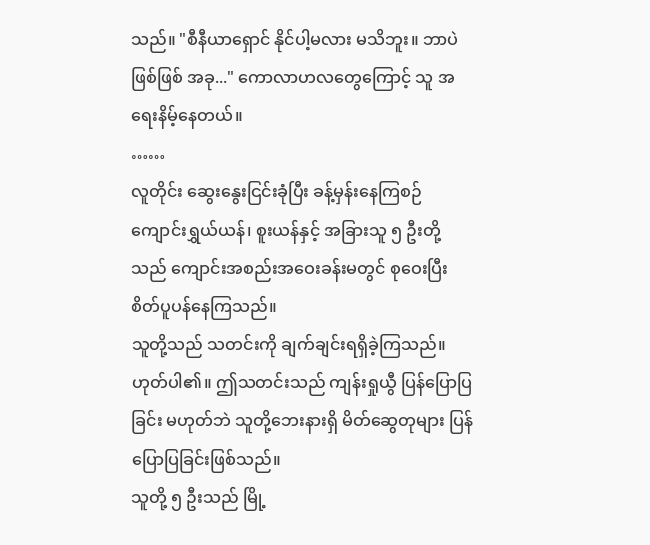သည်။ "စီနီယာရှောင် နိုင်ပါ့မလား မသိဘူး။ ဘာပဲဖြစ်ဖြစ် အခု..." ကောလာဟလတွေကြောင့် သူ အရေးနိမ့်နေတယ်။
……
လူတိုင်း ဆွေးနွေးငြင်းခုံပြီး ခန့်မှန်းနေကြစဉ် ကျောင်းရွှယ်ယန်၊ စူးယန်နှင့် အခြားသူ ၅ ဦးတို့သည် ကျောင်းအစည်းအဝေးခန်းမတွင် စုဝေးပြီး စိတ်ပူပန်နေကြသည်။
သူတို့သည် သတင်းကို ချက်ချင်းရရှိခဲ့ကြသည်။ ဟုတ်ပါ၏။ ဤသတင်းသည် ကျန်းရှုယွီ ပြန်ပြောပြခြင်း မဟုတ်ဘဲ သူတို့ဘေးနားရှိ မိတ်ဆွေတုများ ပြန်ပြောပြခြင်းဖြစ်သည်။
သူတို့ ၅ ဦးသည် မြို့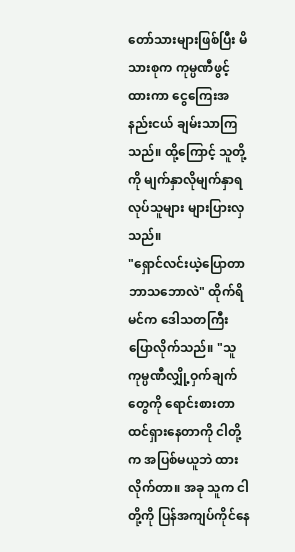တော်သားများဖြစ်ပြီး မိသားစုက ကုမ္ပဏီဖွင့်ထားကာ ငွေကြေးအနည်းငယ် ချမ်းသာကြသည်။ ထို့ကြောင့် သူတို့ကို မျက်နှာလိုမျက်နှာရ လုပ်သူများ များပြားလှသည်။
"ရှောင်လင်းယဲ့ပြောတာ ဘာသဘောလဲ" ထိုက်ရိမင်က ဒေါသတကြီး ပြောလိုက်သည်။ "သူ ကုမ္ပဏီလျှို့ဝှက်ချက်တွေကို ရောင်းစားတာ ထင်ရှားနေတာကို ငါတို့က အပြစ်မယူဘဲ ထားလိုက်တာ။ အခု သူက ငါတို့ကို ပြန်အကျပ်ကိုင်နေ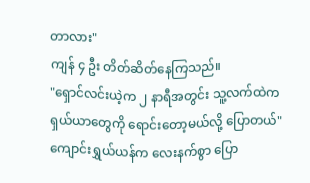တာလား"
ကျန် ၄ ဦး တိတ်ဆိတ်နေကြသည်။
"ရှောင်လင်းယဲ့က ၂ နာရီအတွင်း သူ့လက်ထဲက ရှယ်ယာတွေကို ရောင်းတော့မယ်လို့ ပြောတယ်" ကျောင်းရွှယ်ယန်က လေးနက်စွာ ပြော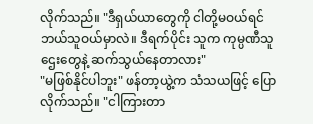လိုက်သည်။ "ဒီရှယ်ယာတွေကို ငါတို့မဝယ်ရင် ဘယ်သူဝယ်မှာလဲ။ ဒီရက်ပိုင်း သူက ကုမ္ပဏီသူဌေးတွေနဲ့ ဆက်သွယ်နေတာလား"
"မဖြစ်နိုင်ပါဘူး" ဖန်တာ့ယွဲ့က သံသယဖြင့် ပြောလိုက်သည်။ "ငါကြားတာ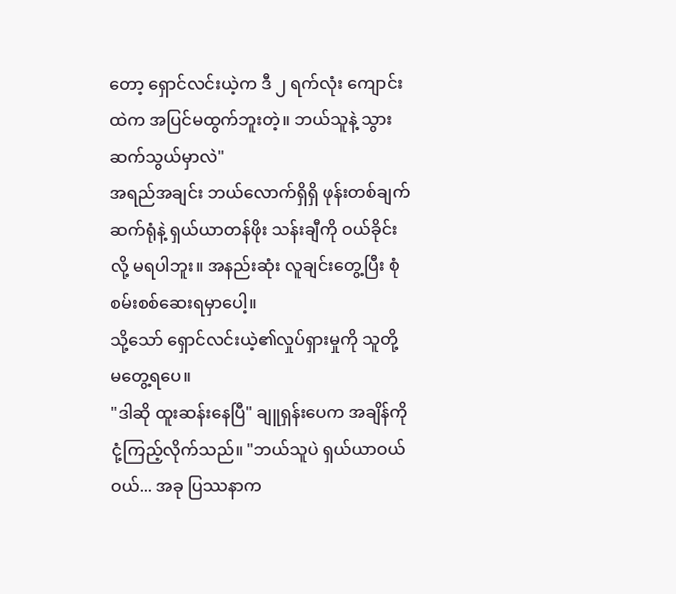တော့ ရှောင်လင်းယဲ့က ဒီ ၂ ရက်လုံး ကျောင်းထဲက အပြင်မထွက်ဘူးတဲ့။ ဘယ်သူနဲ့ သွားဆက်သွယ်မှာလဲ"
အရည်အချင်း ဘယ်လောက်ရှိရှိ ဖုန်းတစ်ချက်ဆက်ရုံနဲ့ ရှယ်ယာတန်ဖိုး သန်းချီကို ဝယ်ခိုင်းလို့ မရပါဘူး။ အနည်းဆုံး လူချင်းတွေ့ပြီး စုံစမ်းစစ်ဆေးရမှာပေါ့။
သို့သော် ရှောင်လင်းယဲ့၏လှုပ်ရှားမှုကို သူတို့ မတွေ့ရပေ။
"ဒါဆို ထူးဆန်းနေပြီ" ချူရှန်းပေက အချိန်ကို ငုံ့ကြည့်လိုက်သည်။ "ဘယ်သူပဲ ရှယ်ယာဝယ်ဝယ်... အခု ပြဿနာက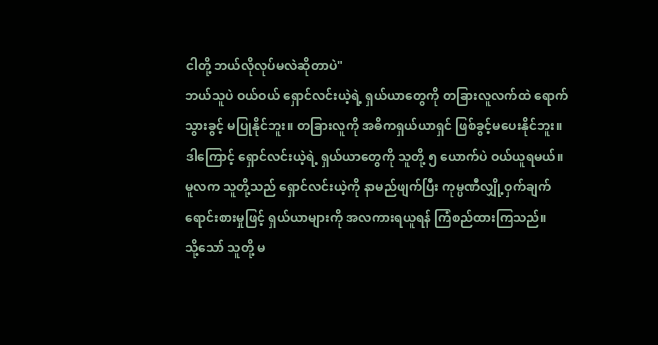ငါတို့ ဘယ်လိုလုပ်မလဲဆိုတာပဲ"
ဘယ်သူပဲ ဝယ်ဝယ် ရှောင်လင်းယဲ့ရဲ့ ရှယ်ယာတွေကို တခြားလူလက်ထဲ ရောက်သွားခွင့် မပြုနိုင်ဘူး။ တခြားလူကို အဓိကရှယ်ယာရှင် ဖြစ်ခွင့်မပေးနိုင်ဘူး။
ဒါကြောင့် ရှောင်လင်းယဲ့ရဲ့ ရှယ်ယာတွေကို သူတို့ ၅ ယောက်ပဲ ဝယ်ယူရမယ်။
မူလက သူတို့သည် ရှောင်လင်းယဲ့ကို နာမည်ဖျက်ပြီး ကုမ္ပဏီလျှို့ဝှက်ချက် ရောင်းစားမှုဖြင့် ရှယ်ယာများကို အလကားရယူရန် ကြံစည်ထားကြသည်။
သို့သော် သူတို့ မ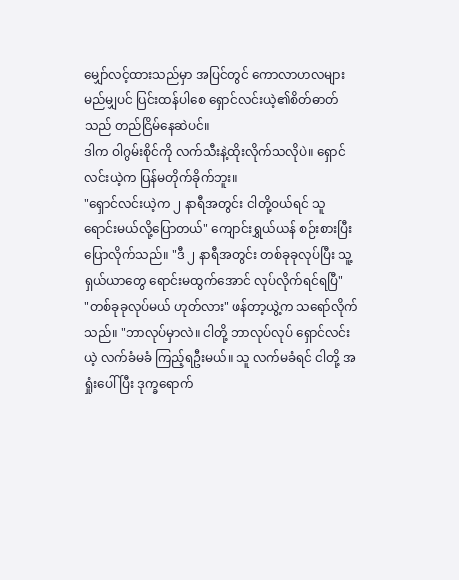မျှော်လင့်ထားသည်မှာ အပြင်တွင် ကောလာဟလများ မည်မျှပင် ပြင်းထန်ပါစေ ရှောင်လင်းယဲ့၏စိတ်ဓာတ်သည် တည်ငြိမ်နေဆဲပင်။
ဒါက ဝါဂွမ်းစိုင်ကို လက်သီးနဲ့ထိုးလိုက်သလိုပဲ။ ရှောင်လင်းယဲ့က ပြန်မတိုက်ခိုက်ဘူး။
"ရှောင်လင်းယဲ့က ၂ နာရီအတွင်း ငါတို့ဝယ်ရင် သူ ရောင်းမယ်လို့ပြောတယ်" ကျောင်းရွှယ်ယန် စဉ်းစားပြီး ပြောလိုက်သည်။ "ဒီ ၂ နာရီအတွင်း တစ်ခုခုလုပ်ပြီး သူ့ရှယ်ယာတွေ ရောင်းမထွက်အောင် လုပ်လိုက်ရင်ရပြီ"
"တစ်ခုခုလုပ်မယ် ဟုတ်လား" ဖန်တာ့ယွဲ့က သရော်လိုက်သည်။ "ဘာလုပ်မှာလဲ။ ငါတို့ ဘာလုပ်လုပ် ရှောင်လင်းယဲ့ လက်ခံမခံ ကြည့်ရဦးမယ်။ သူ လက်မခံရင် ငါတို့ အရှုံးပေါ်ပြီး ဒုက္ခရောက်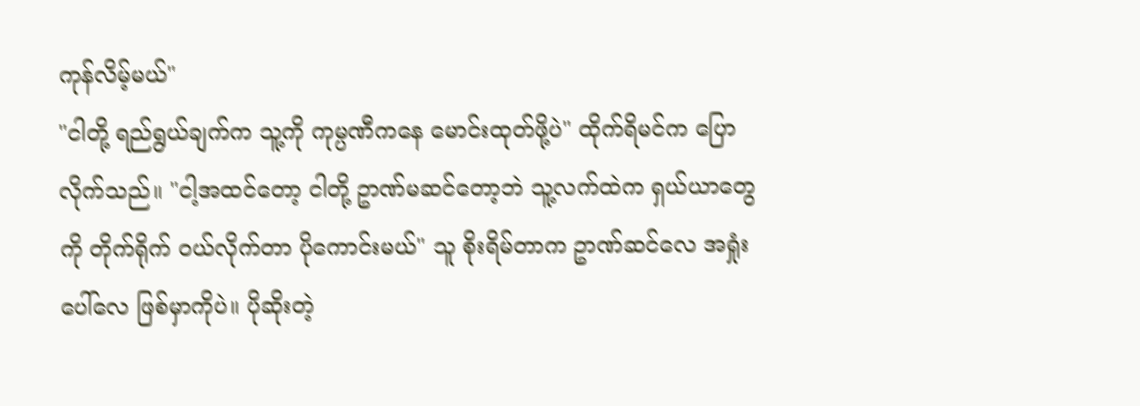ကုန်လိမ့်မယ်"
"ငါတို့ ရည်ရွယ်ချက်က သူ့ကို ကုမ္ပဏီကနေ မောင်းထုတ်ဖို့ပဲ" ထိုက်ရိမင်က ပြောလိုက်သည်။ "ငါ့အထင်တော့ ငါတို့ ဥာဏ်မဆင်တော့ဘဲ သူ့လက်ထဲက ရှယ်ယာတွေကို တိုက်ရိုက် ဝယ်လိုက်တာ ပိုကောင်းမယ်" သူ စိုးရိမ်တာက ဥာဏ်ဆင်လေ အရှုံးပေါ်လေ ဖြစ်မှာကိုပဲ။ ပိုဆိုးတဲ့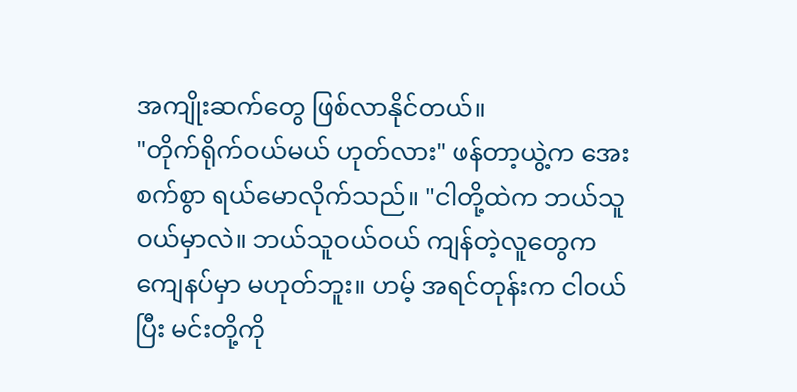အကျိုးဆက်တွေ ဖြစ်လာနိုင်တယ်။
"တိုက်ရိုက်ဝယ်မယ် ဟုတ်လား" ဖန်တာ့ယွဲ့က အေးစက်စွာ ရယ်မောလိုက်သည်။ "ငါတို့ထဲက ဘယ်သူဝယ်မှာလဲ။ ဘယ်သူဝယ်ဝယ် ကျန်တဲ့လူတွေက ကျေနပ်မှာ မဟုတ်ဘူး။ ဟမ့် အရင်တုန်းက ငါဝယ်ပြီး မင်းတို့ကို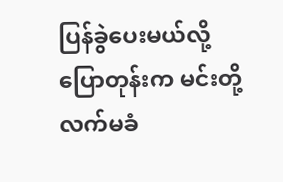ပြန်ခွဲပေးမယ်လို့ ပြောတုန်းက မင်းတို့ လက်မခံ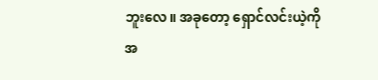ဘူးလေ။ အခုတော့ ရှောင်လင်းယဲ့ကို အ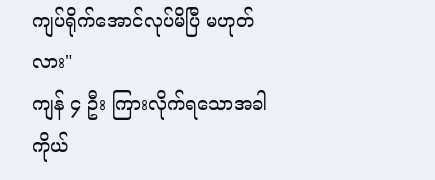ကျပ်ရိုက်အောင်လုပ်မိပြီ မဟုတ်လား"
ကျန် ၄ ဦး ကြားလိုက်ရသောအခါ ကိုယ်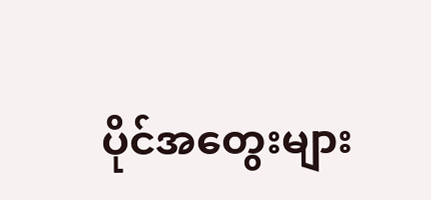ပိုင်အတွေးများ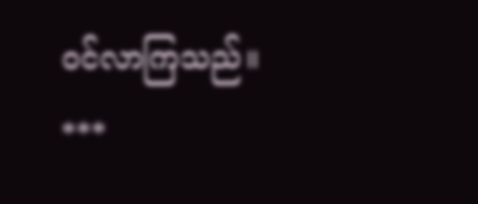ဝင်လာကြသည်။
***